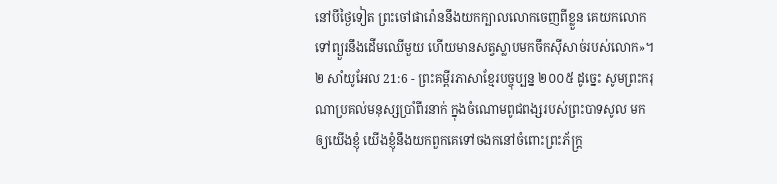នៅបីថ្ងៃទៀត ព្រះចៅផារ៉ោននឹងយកក្បាលលោកចេញពីខ្លួន គេយកលោកទៅព្យួរនឹងដើមឈើមួយ ហើយមានសត្វស្លាបមកចឹកស៊ីសាច់របស់លោក»។
២ សាំយូអែល 21:6 - ព្រះគម្ពីរភាសាខ្មែរបច្ចុប្បន្ន ២០០៥ ដូច្នេះ សូមព្រះករុណាប្រគល់មនុស្សប្រាំពីរនាក់ ក្នុងចំណោមពូជពង្សរបស់ព្រះបាទសូល មកឲ្យយើងខ្ញុំ យើងខ្ញុំនឹងយកពួកគេទៅចងកនៅចំពោះព្រះភ័ក្ត្រ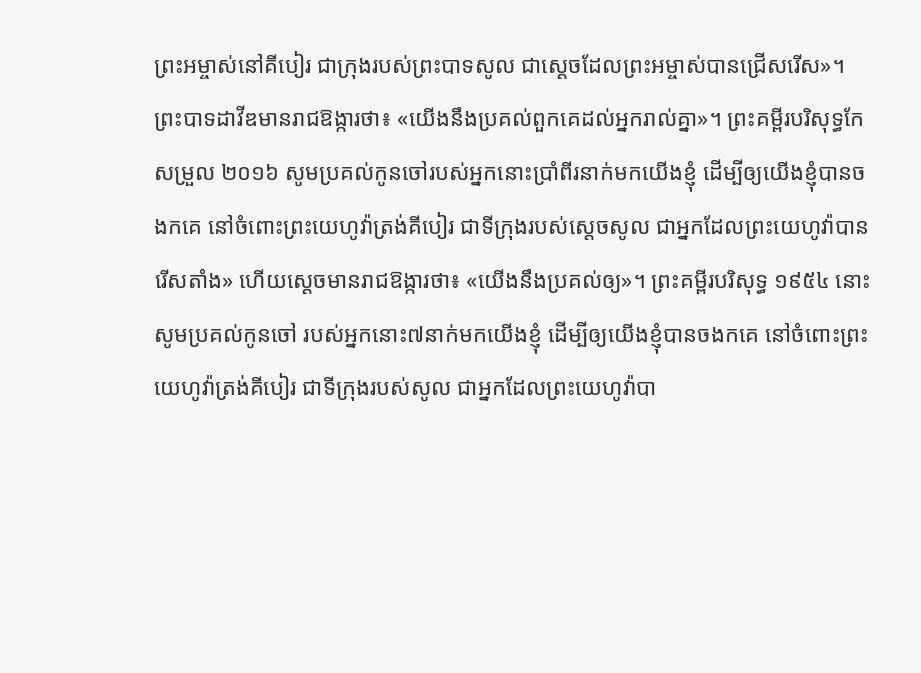ព្រះអម្ចាស់នៅគីបៀរ ជាក្រុងរបស់ព្រះបាទសូល ជាស្ដេចដែលព្រះអម្ចាស់បានជ្រើសរើស»។ ព្រះបាទដាវីឌមានរាជឱង្ការថា៖ «យើងនឹងប្រគល់ពួកគេដល់អ្នករាល់គ្នា»។ ព្រះគម្ពីរបរិសុទ្ធកែសម្រួល ២០១៦ សូមប្រគល់កូនចៅរបស់អ្នកនោះប្រាំពីរនាក់មកយើងខ្ញុំ ដើម្បីឲ្យយើងខ្ញុំបានចងកគេ នៅចំពោះព្រះយេហូវ៉ាត្រង់គីបៀរ ជាទីក្រុងរបស់ស្ដេចសូល ជាអ្នកដែលព្រះយេហូវ៉ាបានរើសតាំង» ហើយស្តេចមានរាជឱង្ការថា៖ «យើងនឹងប្រគល់ឲ្យ»។ ព្រះគម្ពីរបរិសុទ្ធ ១៩៥៤ នោះសូមប្រគល់កូនចៅ របស់អ្នកនោះ៧នាក់មកយើងខ្ញុំ ដើម្បីឲ្យយើងខ្ញុំបានចងកគេ នៅចំពោះព្រះយេហូវ៉ាត្រង់គីបៀរ ជាទីក្រុងរបស់សូល ជាអ្នកដែលព្រះយេហូវ៉ាបា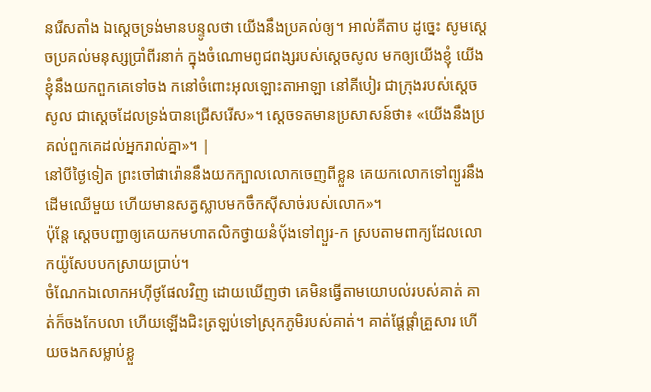នរើសតាំង ឯស្តេចទ្រង់មានបន្ទូលថា យើងនឹងប្រគល់ឲ្យ។ អាល់គីតាប ដូច្នេះ សូមស្តេចប្រគល់មនុស្សប្រាំពីរនាក់ ក្នុងចំណោមពូជពង្សរបស់ស្តេចសូល មកឲ្យយើងខ្ញុំ យើងខ្ញុំនឹងយកពួកគេទៅចង កនៅចំពោះអុលឡោះតាអាឡា នៅគីបៀរ ជាក្រុងរបស់ស្តេចសូល ជាស្តេចដែលទ្រង់បានជ្រើសរើស»។ ស្តេចទតមានប្រសាសន៍ថា៖ «យើងនឹងប្រគល់ពួកគេដល់អ្នករាល់គ្នា»។ |
នៅបីថ្ងៃទៀត ព្រះចៅផារ៉ោននឹងយកក្បាលលោកចេញពីខ្លួន គេយកលោកទៅព្យួរនឹងដើមឈើមួយ ហើយមានសត្វស្លាបមកចឹកស៊ីសាច់របស់លោក»។
ប៉ុន្តែ ស្ដេចបញ្ជាឲ្យគេយកមហាតលិកថ្វាយនំប៉័ងទៅព្យួរ-ក ស្របតាមពាក្យដែលលោកយ៉ូសែបបកស្រាយប្រាប់។
ចំណែកឯលោកអហ៊ីថូផែលវិញ ដោយឃើញថា គេមិនធ្វើតាមយោបល់របស់គាត់ គាត់ក៏ចងកែបលា ហើយឡើងជិះត្រឡប់ទៅស្រុកភូមិរបស់គាត់។ គាត់ផ្ដែផ្ដាំគ្រួសារ ហើយចងកសម្លាប់ខ្លួ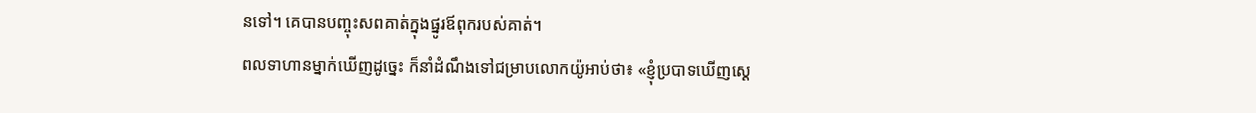នទៅ។ គេបានបញ្ចុះសពគាត់ក្នុងផ្នូរឪពុករបស់គាត់។
ពលទាហានម្នាក់ឃើញដូច្នេះ ក៏នាំដំណឹងទៅជម្រាបលោកយ៉ូអាប់ថា៖ «ខ្ញុំប្របាទឃើញស្ដេ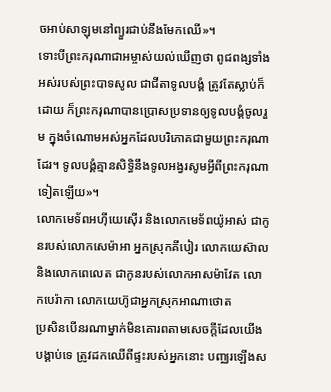ចអាប់សាឡុមនៅព្យួរជាប់នឹងមែកឈើ»។
ទោះបីព្រះករុណាជាអម្ចាស់យល់ឃើញថា ពូជពង្សទាំងអស់របស់ព្រះបាទសូល ជាជីតាទូលបង្គំ ត្រូវតែស្លាប់ក៏ដោយ ក៏ព្រះករុណាបានប្រោសប្រទានឲ្យទូលបង្គំចូលរួម ក្នុងចំណោមអស់អ្នកដែលបរិភោគជាមួយព្រះករុណាដែរ។ ទូលបង្គំគ្មានសិទ្ធិនឹងទូលអង្វរសូមអ្វីពីព្រះករុណាទៀតឡើយ»។
លោកមេទ័ពអហ៊ីយេស៊ើរ និងលោកមេទ័ពយ៉ូអាស់ ជាកូនរបស់លោកសេម៉ាអា អ្នកស្រុកគីបៀរ លោកយេស៊ាល និងលោកពេលេត ជាកូនរបស់លោកអាសម៉ាវែត លោកបេរ៉ាកា លោកយេហ៊ូជាអ្នកស្រុកអាណាថោត
ប្រសិនបើនរណាម្នាក់មិនគោរពតាមសេចក្ដីដែលយើងបង្គាប់ទេ ត្រូវដកឈើពីផ្ទះរបស់អ្នកនោះ បញ្ឈរឡើងស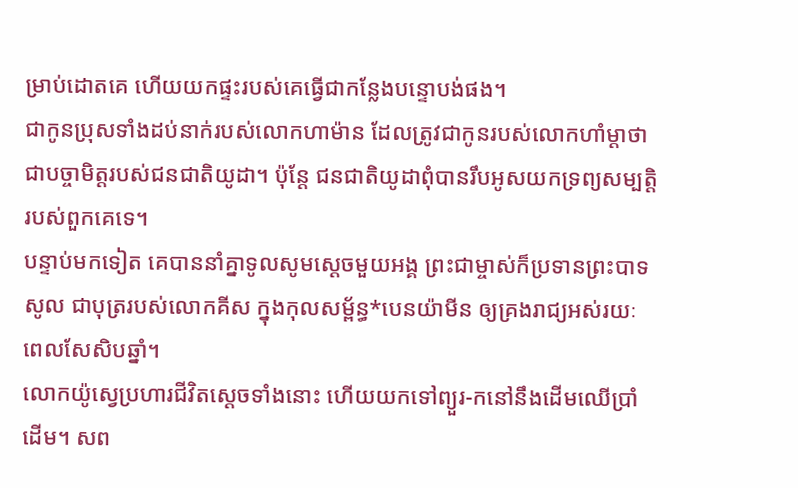ម្រាប់ដោតគេ ហើយយកផ្ទះរបស់គេធ្វើជាកន្លែងបន្ទោបង់ផង។
ជាកូនប្រុសទាំងដប់នាក់របស់លោកហាម៉ាន ដែលត្រូវជាកូនរបស់លោកហាំម្ដាថា ជាបច្ចាមិត្តរបស់ជនជាតិយូដា។ ប៉ុន្តែ ជនជាតិយូដាពុំបានរឹបអូសយកទ្រព្យសម្បត្តិរបស់ពួកគេទេ។
បន្ទាប់មកទៀត គេបាននាំគ្នាទូលសូមស្ដេចមួយអង្គ ព្រះជាម្ចាស់ក៏ប្រទានព្រះបាទសូល ជាបុត្ររបស់លោកគីស ក្នុងកុលសម្ព័ន្ធ*បេនយ៉ាមីន ឲ្យគ្រងរាជ្យអស់រយៈពេលសែសិបឆ្នាំ។
លោកយ៉ូស្វេប្រហារជីវិតស្ដេចទាំងនោះ ហើយយកទៅព្យួរ-កនៅនឹងដើមឈើប្រាំដើម។ សព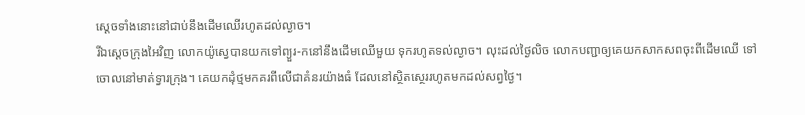ស្ដេចទាំងនោះនៅជាប់នឹងដើមឈើរហូតដល់ល្ងាច។
រីឯស្ដេចក្រុងអៃវិញ លោកយ៉ូស្វេបានយកទៅព្យួរ-កនៅនឹងដើមឈើមួយ ទុករហូតទល់ល្ងាច។ លុះដល់ថ្ងៃលិច លោកបញ្ជាឲ្យគេយកសាកសពចុះពីដើមឈើ ទៅចោលនៅមាត់ទ្វារក្រុង។ គេយកដុំថ្មមកគរពីលើជាគំនរយ៉ាងធំ ដែលនៅស្ថិតស្ថេររហូតមកដល់សព្វថ្ងៃ។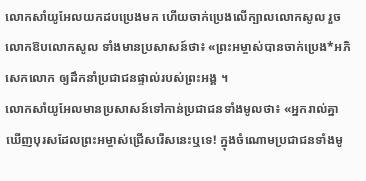លោកសាំយូអែលយកដបប្រេងមក ហើយចាក់ប្រេងលើក្បាលលោកសូល រួចលោកឱបលោកសូល ទាំងមានប្រសាសន៍ថា៖ «ព្រះអម្ចាស់បានចាក់ប្រេង*អភិសេកលោក ឲ្យដឹកនាំប្រជាជនផ្ទាល់របស់ព្រះអង្គ ។
លោកសាំយូអែលមានប្រសាសន៍ទៅកាន់ប្រជាជនទាំងមូលថា៖ «អ្នករាល់គ្នាឃើញបុរសដែលព្រះអម្ចាស់ជ្រើសរើសនេះឬទេ! ក្នុងចំណោមប្រជាជនទាំងមូ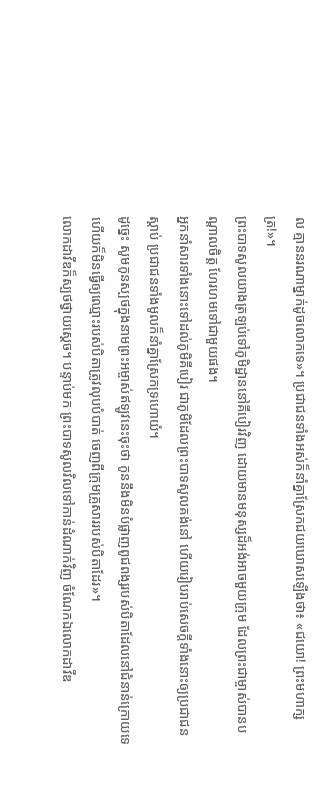ល គ្មាននរណាម្នាក់ដូចលោកទេ»។ ប្រជាជនទាំងអស់ក៏នាំគ្នាស្រែកជយឃោសឡើងថា៖ «ជយោ! ព្រះមហាក្សត្រ!»។
ព្រះបាទសូលយាងត្រឡប់ទៅភូមិដ្ឋាននៅគីបៀរវិញ ដោយមានមនុស្សដ៏អង់អាចមួយក្រុម ដែលព្រះជាម្ចាស់បានបណ្ដាលចិត្ត ហែរហមទៅជាមួយផង។
អ្នកនាំសារទាំងនោះទៅដល់ភូមិគីបៀរ ជាភូមិដែលព្រះបាទសូលគង់នៅ ហើយរៀបរាប់សេចក្ដីទាំងនោះឲ្យប្រជាជនស្ដាប់ ប្រជាជនទាំងមូលក៏នាំគ្នាស្រែកទ្រហោយំ។
ដូច្នេះ សូមកូនស្បថក្នុងនាមព្រះអម្ចាស់ឥឡូវនេះចុះថា កូននឹងមិនបំផ្លាញពូជពង្សរបស់បិតាដែលនៅជំនាន់ក្រោយទេ ហើយក៏មិនធ្វើឲ្យឈ្មោះរបស់បិតាត្រូវលុបបំបាត់ ចេញពីក្រុមគ្រួសាររបស់បិតាដែរ»។
លោកដាវីឌក៏ស្បថថ្វាយស្ដេច។ បន្ទាប់មក ព្រះបាទសូលវិលទៅកាន់ដំណាក់វិញ ចំណែកឯលោកដាវីឌ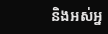និងអស់អ្ន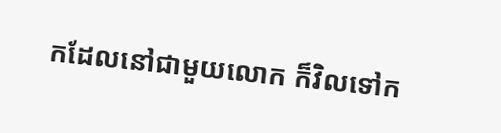កដែលនៅជាមួយលោក ក៏វិលទៅក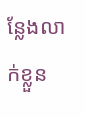ន្លែងលាក់ខ្លួន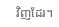វិញដែរ។